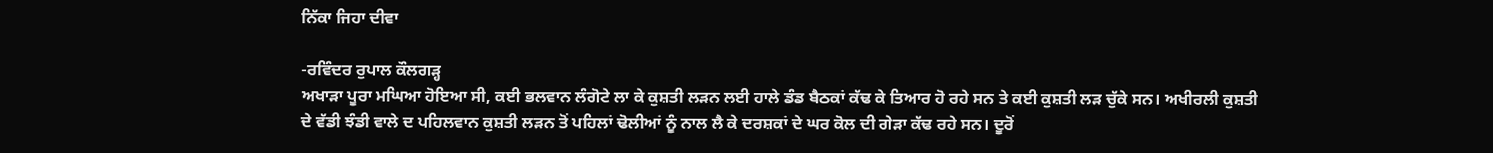ਨਿੱਕਾ ਜਿਹਾ ਦੀਵਾ

-ਰਵਿੰਦਰ ਰੁਪਾਲ ਕੌਲਗੜ੍ਹ
ਅਖਾੜਾ ਪੂਰਾ ਮਘਿਆ ਹੋਇਆ ਸੀ, ਕਈ ਭਲਵਾਨ ਲੰਗੋਟੇ ਲਾ ਕੇ ਕੁਸ਼ਤੀ ਲੜਨ ਲਈ ਹਾਲੇ ਡੰਡ ਬੈਠਕਾਂ ਕੱਢ ਕੇ ਤਿਆਰ ਹੋ ਰਹੇ ਸਨ ਤੇ ਕਈ ਕੁਸ਼ਤੀ ਲੜ ਚੁੱਕੇ ਸਨ। ਅਖੀਰਲੀ ਕੁਸ਼ਤੀ ਦੇ ਵੱਡੀ ਝੰਡੀ ਵਾਲੇ ਦ ਪਹਿਲਵਾਨ ਕੁਸ਼ਤੀ ਲੜਨ ਤੋਂ ਪਹਿਲਾਂ ਢੋਲੀਆਂ ਨੂੰ ਨਾਲ ਲੈ ਕੇ ਦਰਸ਼ਕਾਂ ਦੇ ਘਰ ਕੋਲ ਦੀ ਗੇੜਾ ਕੱਢ ਰਹੇ ਸਨ। ਦੂਰੋਂ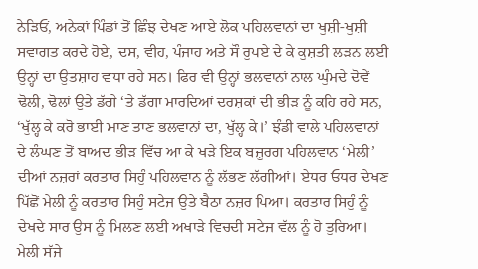ਨੇੜਿਓਂ, ਅਨੇਕਾਂ ਪਿੰਡਾਂ ਤੋਂ ਛਿੰਝ ਦੇਖਣ ਆਏ ਲੋਕ ਪਹਿਲਵਾਨਾਂ ਦਾ ਖੁਸ਼ੀ-ਖੁਸ਼ੀ ਸਵਾਗਤ ਕਰਦੇ ਹੋਏ, ਦਸ, ਵੀਹ, ਪੰਜਾਹ ਅਤੇ ਸੌ ਰੁਪਏ ਦੇ ਕੇ ਕੁਸ਼ਤੀ ਲੜਨ ਲਈ ਉਨ੍ਹਾਂ ਦਾ ਉਤਸ਼ਾਹ ਵਧਾ ਰਹੇ ਸਨ। ਫਿਰ ਵੀ ਉਨ੍ਹਾਂ ਭਲਵਾਨਾਂ ਨਾਲ ਘੁੰਮਦੇ ਦੋਵੇਂ ਢੋਲੀ, ਢੋਲਾਂ ਉਤੇ ਡੱਗੇ ‘ਤੇ ਡੱਗਾ ਮਾਰਦਿਆਂ ਦਰਸ਼ਕਾਂ ਦੀ ਭੀੜ ਨੂੰ ਕਹਿ ਰਹੇ ਸਨ, ‘ਖੁੱਲ੍ਹ ਕੇ ਕਰੋ ਭਾਈ ਮਾਣ ਤਾਣ ਭਲਵਾਨਾਂ ਦਾ, ਖੁੱਲ੍ਹ ਕੇ।’ ਝੰਡੀ ਵਾਲੇ ਪਹਿਲਵਾਨਾਂ ਦੇ ਲੰਘਣ ਤੋਂ ਬਾਅਦ ਭੀੜ ਵਿੱਚ ਆ ਕੇ ਖੜੇ ਇਕ ਬਜ਼ੁਰਗ ਪਹਿਲਵਾਨ ‘ਮੇਲੀ’ ਦੀਆਂ ਨਜ਼ਰਾਂ ਕਰਤਾਰ ਸਿਹੁੰ ਪਹਿਲਵਾਨ ਨੂੰ ਲੱਭਣ ਲੱਗੀਆਂ। ਏਧਰ ਓਧਰ ਦੇਖਣ ਪਿੱਛੋਂ ਮੇਲੀ ਨੂੰ ਕਰਤਾਰ ਸਿਹੁੰ ਸਟੇਜ ਉਤੇ ਬੈਠਾ ਨਜ਼ਰ ਪਿਆ। ਕਰਤਾਰ ਸਿਹੁੰ ਨੂੰ ਦੇਖਦੇ ਸਾਰ ਉਸ ਨੂੰ ਮਿਲਣ ਲਈ ਅਖਾੜੇ ਵਿਚਦੀ ਸਟੇਜ ਵੱਲ ਨੂੰ ਹੋ ਤੁਰਿਆ।
ਮੇਲੀ ਸੱਜੇ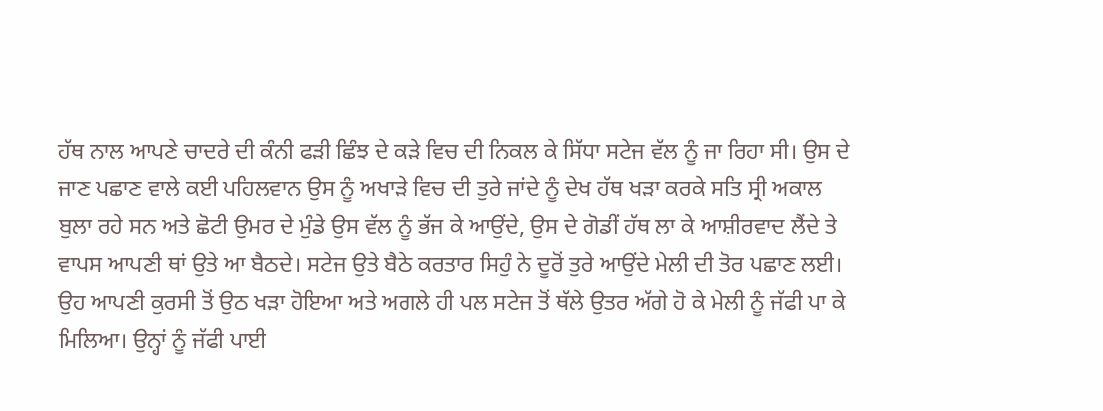ਹੱਥ ਨਾਲ ਆਪਣੇ ਚਾਦਰੇ ਦੀ ਕੰਨੀ ਫੜੀ ਛਿੰਝ ਦੇ ਕੜੇ ਵਿਚ ਦੀ ਨਿਕਲ ਕੇ ਸਿੱਧਾ ਸਟੇਜ ਵੱਲ ਨੂੰ ਜਾ ਰਿਹਾ ਸੀ। ਉਸ ਦੇ ਜਾਣ ਪਛਾਣ ਵਾਲੇ ਕਈ ਪਹਿਲਵਾਨ ਉਸ ਨੂੰ ਅਖਾੜੇ ਵਿਚ ਦੀ ਤੁਰੇ ਜਾਂਦੇ ਨੂੰ ਦੇਖ ਹੱਥ ਖੜਾ ਕਰਕੇ ਸਤਿ ਸ੍ਰੀ ਅਕਾਲ ਬੁਲਾ ਰਹੇ ਸਨ ਅਤੇ ਛੋਟੀ ਉਮਰ ਦੇ ਮੁੰਡੇ ਉਸ ਵੱਲ ਨੂੰ ਭੱਜ ਕੇ ਆਉਂਦੇ, ਉਸ ਦੇ ਗੋਡੀਂ ਹੱਥ ਲਾ ਕੇ ਆਸ਼ੀਰਵਾਦ ਲੈਂਦੇ ਤੇ ਵਾਪਸ ਆਪਣੀ ਥਾਂ ਉਤੇ ਆ ਬੈਠਦੇ। ਸਟੇਜ ਉਤੇ ਬੈਠੇ ਕਰਤਾਰ ਸਿਹੁੰ ਨੇ ਦੂਰੋਂ ਤੁਰੇ ਆਉਂਦੇ ਮੇਲੀ ਦੀ ਤੋਰ ਪਛਾਣ ਲਈ। ਉਹ ਆਪਣੀ ਕੁਰਸੀ ਤੋਂ ਉਠ ਖੜਾ ਹੋਇਆ ਅਤੇ ਅਗਲੇ ਹੀ ਪਲ ਸਟੇਜ ਤੋਂ ਥੱਲੇ ਉਤਰ ਅੱਗੇ ਹੋ ਕੇ ਮੇਲੀ ਨੂੰ ਜੱਫੀ ਪਾ ਕੇ ਮਿਲਿਆ। ਉਨ੍ਹਾਂ ਨੂੰ ਜੱਫੀ ਪਾਈ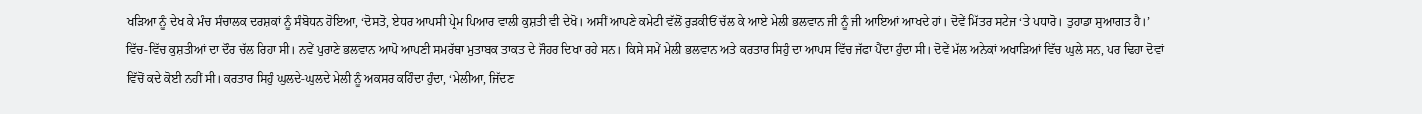ਖੜਿਆ ਨੂੰ ਦੇਖ ਕੇ ਮੰਚ ਸੰਚਾਲਕ ਦਰਸ਼ਕਾਂ ਨੂੰ ਸੰਬੋਧਨ ਹੋਇਆ, ‘ਦੋਸਤੋ, ਏਧਰ ਆਪਸੀ ਪ੍ਰੇਮ ਪਿਆਰ ਵਾਲੀ ਕੁਸ਼ਤੀ ਵੀ ਦੇਖੋ। ਅਸੀਂ ਆਪਣੇ ਕਮੇਟੀ ਵੱਲੋਂ ਰੁੜਕੀਓਂ ਚੱਲ ਕੇ ਆਏ ਮੇਲੀ ਭਲਵਾਨ ਜੀ ਨੂੰ ਜੀ ਆਇਆਂ ਆਖਦੇ ਹਾਂ। ਦੋਵੇਂ ਮਿੱਤਰ ਸਟੇਜ ‘ਤੇ ਪਧਾਰੋ। ਤੁਹਾਡਾ ਸੁਆਗਤ ਹੈ।’
ਵਿੱਚ-ਵਿੱਚ ਕੁਸ਼ਤੀਆਂ ਦਾ ਦੌਰ ਚੱਲ ਰਿਹਾ ਸੀ। ਨਵੇਂ ਪੁਰਾਣੇ ਭਲਵਾਨ ਆਪੋ ਆਪਣੀ ਸਮਰੱਥਾ ਮੁਤਾਬਕ ਤਾਕਤ ਦੇ ਜੌਹਰ ਦਿਖਾ ਰਹੇ ਸਨ। ਕਿਸੇ ਸਮੇਂ ਮੇਲੀ ਭਲਵਾਨ ਅਤੇ ਕਰਤਾਰ ਸਿਹੁੰ ਦਾ ਆਪਸ ਵਿੱਚ ਜੱਫਾ ਪੈਂਦਾ ਹੁੰਦਾ ਸੀ। ਦੋਵੇਂ ਮੱਲ ਅਨੇਕਾਂ ਅਖਾੜਿਆਂ ਵਿੱਚ ਘੁਲੇ ਸਨ, ਪਰ ਢਿਹਾ ਦੋਵਾਂ ਵਿੱਚੋਂ ਕਦੇ ਕੋਈ ਨਹੀਂ ਸੀ। ਕਰਤਾਰ ਸਿਹੁੰ ਘੁਲਦੇ-ਘੁਲਦੇ ਮੇਲੀ ਨੂੰ ਅਕਸਰ ਕਹਿੰਦਾ ਹੁੰਦਾ, ‘ਮੇਲੀਆ, ਜਿੱਦਣ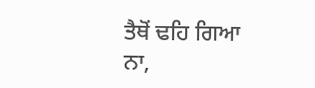ਤੈਥੋਂ ਢਹਿ ਗਿਆ ਨਾ,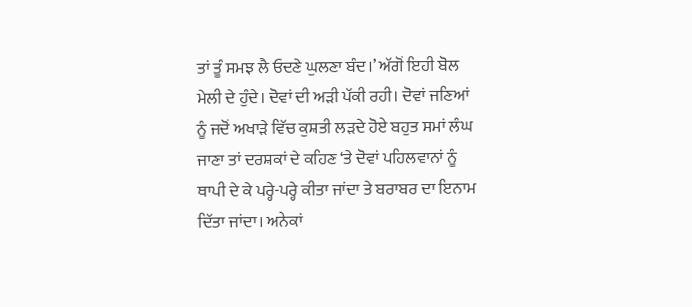ਤਾਂ ਤੂੰ ਸਮਝ ਲੈ ਓਦਣੇ ਘੁਲਣਾ ਬੰਦ।’ ਅੱਗੋਂ ਇਹੀ ਬੋਲ ਮੇਲੀ ਦੇ ਹੁੰਦੇ। ਦੋਵਾਂ ਦੀ ਅੜੀ ਪੱਕੀ ਰਹੀ। ਦੋਵਾਂ ਜਣਿਆਂ ਨੂੰ ਜਦੋਂ ਅਖਾੜੇ ਵਿੱਚ ਕੁਸ਼ਤੀ ਲੜਦੇ ਹੋਏ ਬਹੁਤ ਸਮਾਂ ਲੰਘ ਜਾਣਾ ਤਾਂ ਦਰਸ਼ਕਾਂ ਦੇ ਕਹਿਣ ‘ਤੇ ਦੋਵਾਂ ਪਹਿਲਵਾਨਾਂ ਨੂੰ ਥਾਪੀ ਦੇ ਕੇ ਪਰ੍ਹੇ-ਪਰ੍ਹੇ ਕੀਤਾ ਜਾਂਦਾ ਤੇ ਬਰਾਬਰ ਦਾ ਇਨਾਮ ਦਿੱਤਾ ਜਾਂਦਾ। ਅਨੇਕਾਂ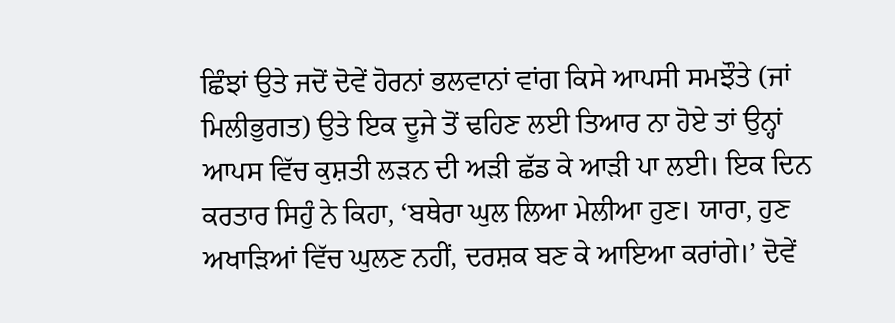ਛਿੰਝਾਂ ਉਤੇ ਜਦੋਂ ਦੋਵੇਂ ਹੋਰਨਾਂ ਭਲਵਾਨਾਂ ਵਾਂਗ ਕਿਸੇ ਆਪਸੀ ਸਮਝੌਤੇ (ਜਾਂ ਮਿਲੀਭੁਗਤ) ਉਤੇ ਇਕ ਦੂਜੇ ਤੋਂ ਢਹਿਣ ਲਈ ਤਿਆਰ ਨਾ ਹੋਏ ਤਾਂ ਉਨ੍ਹਾਂ ਆਪਸ ਵਿੱਚ ਕੁਸ਼ਤੀ ਲੜਨ ਦੀ ਅੜੀ ਛੱਡ ਕੇ ਆੜੀ ਪਾ ਲਈ। ਇਕ ਦਿਨ ਕਰਤਾਰ ਸਿਹੁੰ ਨੇ ਕਿਹਾ, ‘ਬਥੇਰਾ ਘੁਲ ਲਿਆ ਮੇਲੀਆ ਹੁਣ। ਯਾਰਾ, ਹੁਣ ਅਖਾੜਿਆਂ ਵਿੱਚ ਘੁਲਣ ਨਹੀਂ, ਦਰਸ਼ਕ ਬਣ ਕੇ ਆਇਆ ਕਰਾਂਗੇ।’ ਦੋਵੇਂ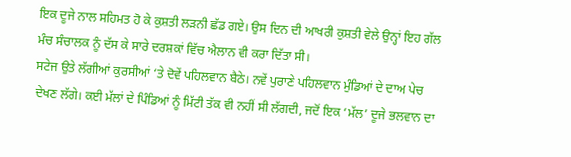ਇਕ ਦੂਜੇ ਨਾਲ ਸਹਿਮਤ ਹੋ ਕੇ ਕੁਸ਼ਤੀ ਲੜਨੀ ਛੱਡ ਗਏ। ਉਸ ਦਿਨ ਦੀ ਆਖਰੀ ਕੁਸ਼ਤੀ ਵੇਲੇ ਉਨ੍ਹਾਂ ਇਹ ਗੱਲ ਮੰਚ ਸੰਚਾਲਕ ਨੂੰ ਦੱਸ ਕੇ ਸਾਰੇ ਦਰਸ਼ਕਾਂ ਵਿੱਚ ਐਲਾਨ ਵੀ ਕਰਾ ਦਿੱਤਾ ਸੀ।
ਸਟੇਜ ਉਤੇ ਲੱਗੀਆਂ ਕੁਰਸੀਆਂ ‘ਤੇ ਦੋਵੇਂ ਪਹਿਲਵਾਨ ਬੈਠੇ। ਨਵੇਂ ਪੁਰਾਣੇ ਪਹਿਲਵਾਨ ਮੁੰਡਿਆਂ ਦੇ ਦਾਅ ਪੇਚ ਦੇਖਣ ਲੱਗੇ। ਕਈ ਮੱਲਾਂ ਦੇ ਪਿੰਡਿਆਂ ਨੂੰ ਮਿੱਟੀ ਤੱਕ ਵੀ ਨਹੀਂ ਸੀ ਲੱਗਦੀ, ਜਦੋਂ ਇਕ ‘ਮੱਲ’ ਦੂਜੇ ਭਲਵਾਨ ਦਾ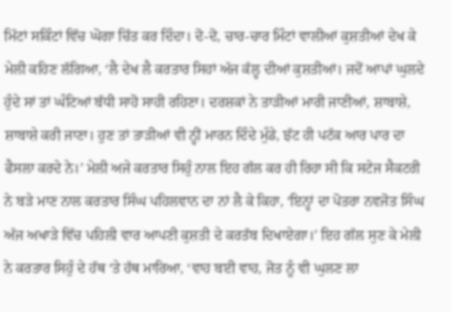ਮਿੱਟਾਂ ਸਕਿੰਟਾਂ ਵਿੱਚ ਘੋਗਾ ਚਿੱਤ ਕਰ ਦਿੰਦਾ। ਦੋ-ਦੋ, ਚਾਰ-ਚਾਰ ਮਿੰਟਾਂ ਵਾਲੀਆਂ ਕੁਸ਼ਤੀਆਂ ਦੇਖ ਕੇ ਮੇਲੀ ਕਹਿਣ ਲੱਗਿਆ, ‘ਲੈ ਦੇਖ ਲੈ ਕਰਤਾਰ ਸਿਹਾਂ ਅੱਜ ਕੱਲ੍ਹ ਦੀਆਂ ਕੁਸ਼ਤੀਆਂ। ਜਦੋਂ ਆਪਾਂ ਘੁਲਦੇ ਹੁੰਦੇ ਸਾਂ ਤਾਂ ਘੰਟਿਆਂ ਬੱਧੀ ਸਾਹੋ ਸਾਹੀ ਰਹਿਣਾ। ਦਰਸ਼ਕਾਂ ਨੇ ਤਾੜੀਆਂ ਮਾਰੀ ਜਾਣੀਆਂ, ਸ਼ਾਬਾਸ਼ੇ, ਸ਼ਾਬਾਸ਼ੇ ਕਰੀ ਜਾਣਾ। ਹੁਣ ਤਾਂ ਤਾੜੀਆਂ ਵੀ ਨ੍ਹੀਂ ਮਾਰਨ ਦਿੰਦੇ ਮੁੰਡੇ, ਝੱਟ ਹੀ ਪਟੱਕ ਆਰ ਪਾਰ ਦਾ ਫੈਸਲਾ ਕਰਦੇ ਨੇ।’ ਮੇਲੀ ਅਜੇ ਕਰਤਾਰ ਸਿਹੁੰ ਨਾਲ ਇਹ ਗੱਲ ਕਰ ਹੀ ਰਿਹਾ ਸੀ ਕਿ ਸਟੇਜ ਸੈਕਟਰੀ ਨੇ ਬੜੇ ਮਾਣ ਨਾਲ ਕਰਤਾਰ ਸਿੰਘ ਪਹਿਲਵਾਨ ਦਾ ਨਾਂ ਲੈ ਕੇ ਕਿਹਾ, ‘ਇਨ੍ਹਾਂ ਦਾ ਪੋਤਰਾ ਨਵਜੋਤ ਸਿੰਘ ਅੱਜ ਅਖਾੜੇ ਵਿੱਚ ਪਹਿਲੀ ਵਾਰ ਆਪਣੀ ਕੁਸ਼ਤੀ ਦੇ ਕਰਤੱਬ ਦਿਖਾਏਗਾ।’ ਇਹ ਗੱਲ ਸੁਣ ਕੇ ਮੇਲੀ ਨੇ ਕਰਤਾਰ ਸਿਹੁੰ ਦੇ ਹੱਥ ‘ਤੇ ਹੱਥ ਮਾਰਿਆ, ‘ਵਾਹ ਬਈ ਵਾਹ, ਜੋਤ ਨੂੰ ਵੀ ਘੁਲਣ ਲਾ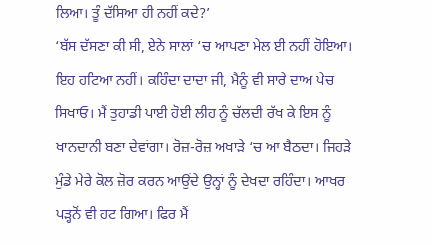ਲਿਆ। ਤੂੰ ਦੱਸਿਆ ਹੀ ਨਹੀਂ ਕਦੇ?’
‘ਬੱਸ ਦੱਸਣਾ ਕੀ ਸੀ, ਏਨੇ ਸਾਲਾਂ ‘ਚ ਆਪਣਾ ਮੇਲ ਈ ਨਹੀਂ ਹੋਇਆ। ਇਹ ਹਟਿਆ ਨਹੀਂ। ਕਹਿੰਦਾ ਦਾਦਾ ਜੀ, ਮੈਨੂੰ ਵੀ ਸਾਰੇ ਦਾਅ ਪੇਚ ਸਿਖਾਓ। ਮੈਂ ਤੁਹਾਡੀ ਪਾਈ ਹੋਈ ਲੀਹ ਨੂੰ ਚੱਲਦੀ ਰੱਖ ਕੇ ਇਸ ਨੂੰ ਖਾਨਦਾਨੀ ਬਣਾ ਦੇਵਾਂਗਾ। ਰੋਜ਼-ਰੋਜ਼ ਅਖਾੜੇ ‘ਚ ਆ ਬੈਠਦਾ। ਜਿਹੜੇ ਮੁੰਡੇ ਮੇਰੇ ਕੋਲ ਜ਼ੋਰ ਕਰਨ ਆਉਂਦੇ ਉਨ੍ਹਾਂ ਨੂੰ ਦੇਖਦਾ ਰਹਿੰਦਾ। ਆਖਰ ਪੜ੍ਹਨੋਂ ਵੀ ਹਟ ਗਿਆ। ਫਿਰ ਮੈਂ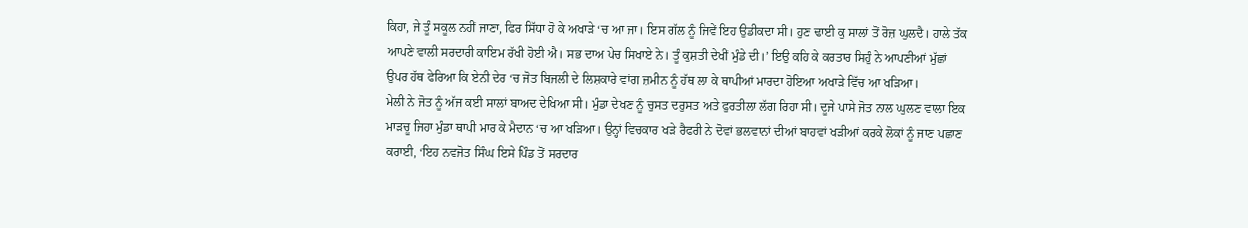ਕਿਹਾ, ਜੇ ਤੂੰ ਸਕੂਲ ਨਹੀਂ ਜਾਣਾ, ਫਿਰ ਸਿੱਧਾ ਹੋ ਕੇ ਅਖਾੜੇ ‘ਚ ਆ ਜਾ। ਇਸ ਗੱਲ ਨੂੰ ਜਿਵੇਂ ਇਹ ਉਡੀਕਦਾ ਸੀ। ਹੁਣ ਢਾਈ ਕੁ ਸਾਲਾਂ ਤੋਂ ਰੋਜ਼ ਘੁਲਦੈ। ਹਾਲੇ ਤੱਕ ਆਪਣੇ ਵਾਲੀ ਸਰਦਾਰੀ ਕਾਇਮ ਰੱਖੀ ਹੋਈ ਐ। ਸਭ ਦਾਅ ਪੇਚ ਸਿਖਾਏ ਨੇ। ਤੂੰ ਕੁਸ਼ਤੀ ਦੇਖੀਂ ਮੁੰਡੇ ਦੀ।’ ਇਉ ਕਹਿ ਕੇ ਕਰਤਾਰ ਸਿਹੁੰ ਨੇ ਆਪਣੀਆਂ ਮੁੱਛਾਂ ਉਪਰ ਹੱਥ ਫੇਰਿਆ ਕਿ ਏਨੀ ਦੇਰ ‘ਚ ਜੋਤ ਬਿਜਲੀ ਦੇ ਲਿਸ਼ਕਾਰੇ ਵਾਂਗ ਜ਼ਮੀਨ ਨੂੰ ਹੱਥ ਲਾ ਕੇ ਥਾਪੀਆਂ ਮਾਰਦਾ ਹੋਇਆ ਅਖਾੜੇ ਵਿੱਚ ਆ ਖੜਿਆ।
ਮੇਲੀ ਨੇ ਜੋਤ ਨੂੰ ਅੱਜ ਕਈ ਸਾਲਾਂ ਬਾਅਦ ਦੇਖਿਆ ਸੀ। ਮੁੰਡਾ ਦੇਖਣ ਨੂੰ ਚੁਸਤ ਦਰੁਸਤ ਅਤੇ ਫੁਰਤੀਲਾ ਲੱਗ ਰਿਹਾ ਸੀ। ਦੂਜੇ ਪਾਸੇ ਜੋਤ ਨਾਲ ਘੁਲਣ ਵਾਲਾ ਇਕ ਮਾੜਚੂ ਜਿਹਾ ਮੁੰਡਾ ਥਾਪੀ ਮਾਰ ਕੇ ਮੈਦਾਨ ‘ਚ ਆ ਖੜਿਆ। ਉਨ੍ਹਾਂ ਵਿਚਕਾਰ ਖੜੇ ਰੈਫਰੀ ਨੇ ਦੋਵਾਂ ਭਲਵਾਨਾਂ ਦੀਆਂ ਬਾਹਵਾਂ ਖੜੀਆਂ ਕਰਕੇ ਲੋਕਾਂ ਨੂੰ ਜਾਣ ਪਛਾਣ ਕਰਾਈ, ‘ਇਹ ਨਵਜੋਤ ਸਿੰਘ ਇਸੇ ਪਿੰਡ ਤੋਂ ਸਰਦਾਰ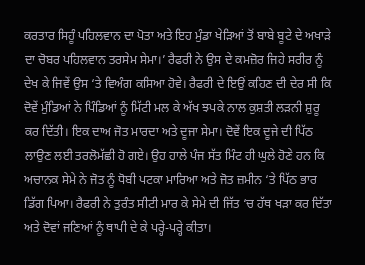ਕਰਤਾਰ ਸਿਹੂੰ ਪਹਿਲਵਾਨ ਦਾ ਪੋਤਾ ਅਤੇ ਇਹ ਮੁੰਡਾ ਖੇੜਿਆਂ ਤੋਂ ਬਾਬੇ ਬੂਟੇ ਦੇ ਅਖਾੜੇ ਦਾ ਚੋਬਰ ਪਹਿਲਵਾਨ ਤਰਸੇਮ ਸੇਮਾ।’ ਰੈਫਰੀ ਨੇ ਉਸ ਦੇ ਕਮਜ਼ੋਰ ਜਿਹੇ ਸਰੀਰ ਨੂੰ ਦੇਖ ਕੇ ਜਿਵੇਂ ਉਸ ‘ਤੇ ਵਿਅੰਗ ਕਸਿਆ ਹੋਵੇ। ਰੈਫਰੀ ਦੇ ਇਉਂ ਕਹਿਣ ਦੀ ਦੇਰ ਸੀ ਕਿ ਦੋਵੇਂ ਮੁੰਡਿਆਂ ਨੇ ਪਿੰਡਿਆਂ ਨੂੰ ਮਿੱਟੀ ਮਲ ਕੇ ਅੱਖ ਝਪਕੇ ਨਾਲ ਕੁਸ਼ਤੀ ਲੜਨੀ ਸ਼ੁਰੂ ਕਰ ਦਿੱਤੀ। ਇਕ ਦਾਅ ਜੋਤ ਮਾਰਦਾ ਅਤੇ ਦੂਜਾ ਸੇਮਾ। ਦੋਵੇਂ ਇਕ ਦੂਜੇ ਦੀ ਪਿੱਠ ਲਾਉਣ ਲਈ ਤਰਲੋਮੱਛੀ ਹੋ ਗਏ। ਉਹ ਹਾਲੇ ਪੰਜ ਸੱਤ ਮਿੰਟ ਹੀ ਘੁਲੇ ਹੋਣੇ ਹਨ ਕਿ ਅਚਾਨਕ ਸੇਮੇ ਨੇ ਜੋਤ ਨੂੰ ਧੋਬੀ ਪਟਕਾ ਮਾਰਿਆ ਅਤੇ ਜੋਤ ਜ਼ਮੀਨ ‘ਤੇ ਪਿੱਠ ਭਾਰ ਡਿੱਗ ਪਿਆ। ਰੈਫਰੀ ਨੇ ਤੁਰੰਤ ਸੀਟੀ ਮਾਰ ਕੇ ਸੇਮੇ ਦੀ ਜਿੱਤ ‘ਚ ਹੱਥ ਖੜਾ ਕਰ ਦਿੱਤਾ ਅਤੇ ਦੋਵਾਂ ਜਣਿਆਂ ਨੂੰ ਥਾਪੀ ਦੇ ਕੇ ਪਰ੍ਹੇ-ਪਰ੍ਹੇ ਕੀਤਾ।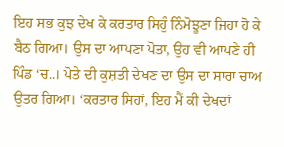ਇਹ ਸਭ ਕੁਝ ਦੇਖ ਕੇ ਕਰਤਾਰ ਸਿਹੁੰ ਨਿੰਮੋਝੂਣਾ ਜਿਹਾ ਹੋ ਕੇ ਬੈਠ ਗਿਆ। ਉਸ ਦਾ ਆਪਣਾ ਪੋਤਾ, ਉਹ ਵੀ ਆਪਣੇ ਹੀ ਪਿੰਡ ‘ਚ..। ਪੋਤੇ ਦੀ ਕੁਸ਼ਤੀ ਦੇਖਣ ਦਾ ਉਸ ਦਾ ਸਾਰਾ ਚਾਅ ਉਤਰ ਗਿਆ। ‘ਕਰਤਾਰ ਸਿਹਾਂ, ਇਹ ਮੈਂ ਕੀ ਦੇਖਦਾਂ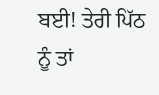ਬਈ! ਤੇਰੀ ਪਿੱਠ ਨੂੰ ਤਾਂ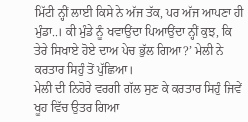ਮਿੱਟੀ ਨ੍ਹੀਂ ਲਾਈ ਕਿਸੇ ਨੇ ਅੱਜ ਤੱਕ, ਪਰ ਅੱਜ ਆਪਣਾ ਹੀ ਮੁੰਡਾ..। ਕੀ ਮੁੰਡੇ ਨੂੰ ਖਵਾਉਂਦਾ ਪਿਆਉਂਦਾ ਨ੍ਹੀਂ ਕੁਝ, ਕਿ ਤੇਰੇ ਸਿਖਾਏ ਹੋਏ ਦਾਅ ਪੇਚ ਭੁੱਲ ਗਿਆ?’ ਮੇਲੀ ਨੇ ਕਰਤਾਰ ਸਿਹੁੰ ਤੋਂ ਪੁੱਛਿਆ।
ਮੇਲੀ ਦੀ ਨਿਹੋਰੇ ਵਰਗੀ ਗੱਲ ਸੁਣ ਕੇ ਕਰਤਾਰ ਸਿਹੁੰ ਜਿਵੇਂ ਖੂਹ ਵਿੱਚ ਉਤਰ ਗਿਆ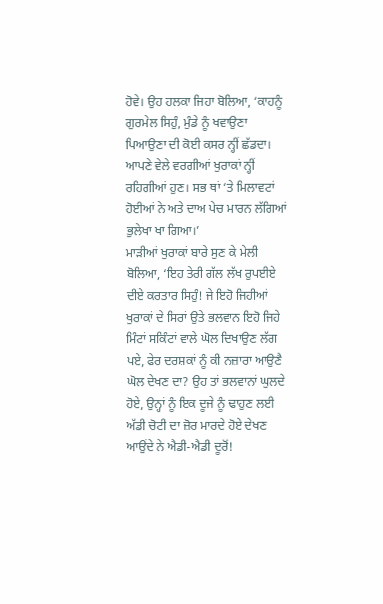ਹੋਵੇ। ਉਹ ਹਲਕਾ ਜਿਹਾ ਬੋਲਿਆ, ‘ਕਾਹਨੂੰ ਗੁਰਮੇਲ ਸਿਹੁੰ, ਮੁੰਡੇ ਨੂੰ ਖਵਾਉਣਾ ਪਿਆਉਣਾ ਦੀ ਕੋਈ ਕਸਰ ਨ੍ਹੀਂ ਛੱਡਦਾ। ਆਪਣੇ ਵੇਲੇ ਵਰਗੀਆਂ ਖੁਰਾਕਾਂ ਨ੍ਹੀਂ ਰਹਿਗੀਆਂ ਹੁਣ। ਸਭ ਥਾਂ ‘ਤੇ ਮਿਲਾਵਟਾਂ ਹੋਈਆਂ ਨੇ ਅਤੇ ਦਾਅ ਪੇਚ ਮਾਰਨ ਲੱਗਿਆਂ ਭੁਲੇਖਾ ਖਾ ਗਿਆ।’
ਮਾੜੀਆਂ ਖੁਰਾਕਾਂ ਬਾਰੇ ਸੁਣ ਕੇ ਮੇਲੀ ਬੋਲਿਆ, ‘ਇਹ ਤੇਰੀ ਗੱਲ ਲੱਖ ਰੁਪਈਏ ਦੀਏ ਕਰਤਾਰ ਸਿਹੁੰ! ਜੇ ਇਹੋ ਜਿਹੀਆਂ ਖੁਰਾਕਾਂ ਦੇ ਸਿਰਾਂ ਉਤੇ ਭਲਵਾਨ ਇਹੋ ਜਿਹੇ ਮਿੰਟਾਂ ਸਕਿੰਟਾਂ ਵਾਲੇ ਘੋਲ ਦਿਖਾਉਣ ਲੱਗ ਪਏ, ਫੇਰ ਦਰਸ਼ਕਾਂ ਨੂੰ ਕੀ ਨਜ਼ਾਰਾ ਆਉਣੈ ਘੋਲ ਦੇਖਣ ਦਾ? ਉਹ ਤਾਂ ਭਲਵਾਨਾਂ ਘੁਲਦੇ ਹੋਏ, ਉਨ੍ਹਾਂ ਨੂੰ ਇਕ ਦੂਜੇ ਨੂੰ ਢਾਹੁਣ ਲਈ ਅੱਡੀ ਚੋਟੀ ਦਾ ਜ਼ੋਰ ਮਾਰਦੇ ਹੋਏ ਦੇਖਣ ਆਉਂਦੇ ਨੇ ਐਡੀ-ਐਡੀ ਦੂਰੋਂ!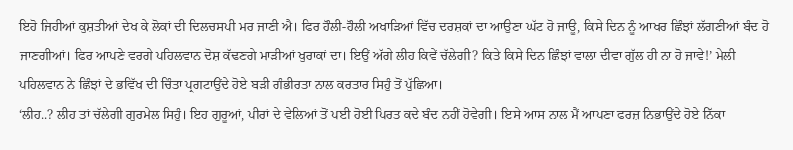ਇਹੋ ਜਿਹੀਆਂ ਕੁਸ਼ਤੀਆਂ ਦੇਖ ਕੇ ਲੋਕਾਂ ਦੀ ਦਿਲਚਸਪੀ ਮਰ ਜਾਣੀ ਐ। ਫਿਰ ਹੌਲੀ-ਹੌਲੀ ਅਖਾੜਿਆਂ ਵਿੱਚ ਦਰਸ਼ਕਾਂ ਦਾ ਆਉਣਾ ਘੱਟ ਹੋ ਜਾਊ, ਕਿਸੇ ਦਿਨ ਨੂੰ ਆਖਰ ਛਿੰਝਾਂ ਲੱਗਣੀਆਂ ਬੰਦ ਹੋ ਜਾਣਗੀਆਂ। ਫਿਰ ਆਪਣੇ ਵਰਗੇ ਪਹਿਲਵਾਨ ਦੋਸ਼ ਕੱਢਣਗੇ ਮਾੜੀਆਂ ਖੁਰਾਕਾਂ ਦਾ। ਇਉਂ ਅੱਗੇ ਲੀਹ ਕਿਵੇਂ ਚੱਲੇਗੀ? ਕਿਤੇ ਕਿਸੇ ਦਿਨ ਛਿੰਝਾਂ ਵਾਲਾ ਦੀਵਾ ਗੁੱਲ ਹੀ ਨਾ ਹੋ ਜਾਵੇ!’ ਮੇਲੀ ਪਹਿਲਵਾਨ ਨੇ ਛਿੰਝਾਂ ਦੇ ਭਵਿੱਖ ਦੀ ਚਿੰਤਾ ਪ੍ਰਗਟਾਉਂਦੇ ਹੋਏ ਬੜੀ ਗੰਭੀਰਤਾ ਨਾਲ ਕਰਤਾਰ ਸਿਹੁੰ ਤੋਂ ਪੁੱਛਿਆ।
‘ਲੀਹ..? ਲੀਹ ਤਾਂ ਚੱਲੇਗੀ ਗੁਰਮੇਲ ਸਿਹੁੰ। ਇਹ ਗੁਰੂਆਂ, ਪੀਰਾਂ ਦੇ ਵੇਲਿਆਂ ਤੋਂ ਪਈ ਹੋਈ ਪਿਰਤ ਕਦੇ ਬੰਦ ਨਹੀਂ ਹੋਵੇਗੀ। ਇਸੇ ਆਸ ਨਾਲ ਮੈਂ ਆਪਣਾ ਫਰਜ਼ ਨਿਭਾਉਂਦੇ ਹੋਏ ਨਿੱਕਾ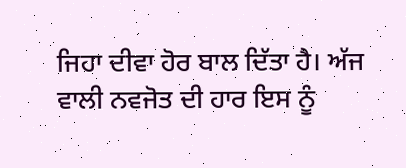ਜਿਹਾ ਦੀਵਾ ਹੋਰ ਬਾਲ ਦਿੱਤਾ ਹੈ। ਅੱਜ ਵਾਲੀ ਨਵਜੋਤ ਦੀ ਹਾਰ ਇਸ ਨੂੰ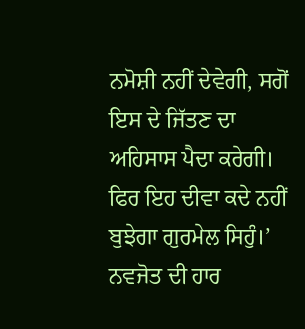ਨਮੋਸ਼ੀ ਨਹੀਂ ਦੇਵੇਗੀ, ਸਗੋਂ ਇਸ ਦੇ ਜਿੱਤਣ ਦਾ ਅਹਿਸਾਸ ਪੈਦਾ ਕਰੇਗੀ। ਫਿਰ ਇਹ ਦੀਵਾ ਕਦੇ ਨਹੀਂ ਬੁਝੇਗਾ ਗੁਰਮੇਲ ਸਿਹੁੰ।’ ਨਵਜੋਤ ਦੀ ਹਾਰ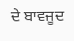ਦੇ ਬਾਵਜੂਦ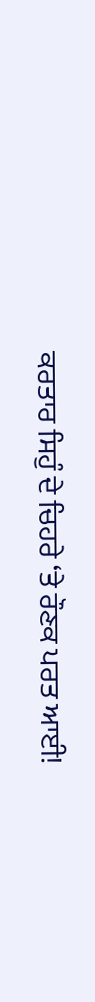ਕਰਤਾਰ ਸਿਹੁੰ ਦੇ ਚਿਹਰੇ ‘ਤੇ ਰੌਣਕ ਪਰਤ ਆਈ!